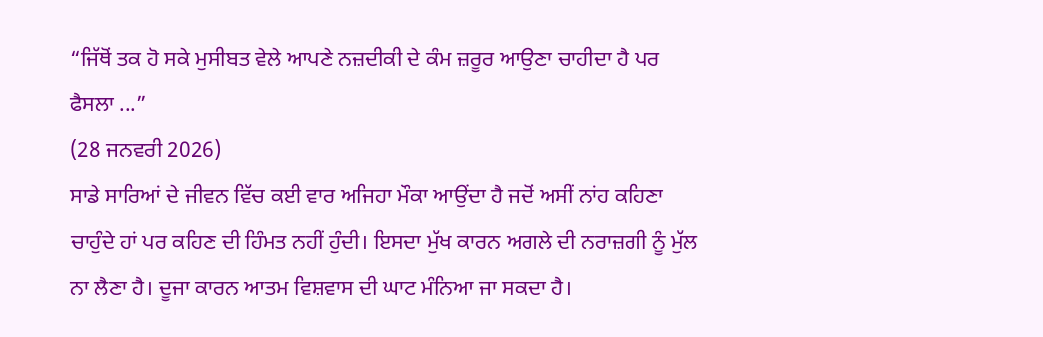“ਜਿੱਥੋਂ ਤਕ ਹੋ ਸਕੇ ਮੁਸੀਬਤ ਵੇਲੇ ਆਪਣੇ ਨਜ਼ਦੀਕੀ ਦੇ ਕੰਮ ਜ਼ਰੂਰ ਆਉਣਾ ਚਾਹੀਦਾ ਹੈ ਪਰ ਫੈਸਲਾ ...”
(28 ਜਨਵਰੀ 2026)
ਸਾਡੇ ਸਾਰਿਆਂ ਦੇ ਜੀਵਨ ਵਿੱਚ ਕਈ ਵਾਰ ਅਜਿਹਾ ਮੌਕਾ ਆਉਂਦਾ ਹੈ ਜਦੋਂ ਅਸੀਂ ਨਾਂਹ ਕਹਿਣਾ ਚਾਹੁੰਦੇ ਹਾਂ ਪਰ ਕਹਿਣ ਦੀ ਹਿੰਮਤ ਨਹੀਂ ਹੁੰਦੀ। ਇਸਦਾ ਮੁੱਖ ਕਾਰਨ ਅਗਲੇ ਦੀ ਨਰਾਜ਼ਗੀ ਨੂੰ ਮੁੱਲ ਨਾ ਲੈਣਾ ਹੈ। ਦੂਜਾ ਕਾਰਨ ਆਤਮ ਵਿਸ਼ਵਾਸ ਦੀ ਘਾਟ ਮੰਨਿਆ ਜਾ ਸਕਦਾ ਹੈ।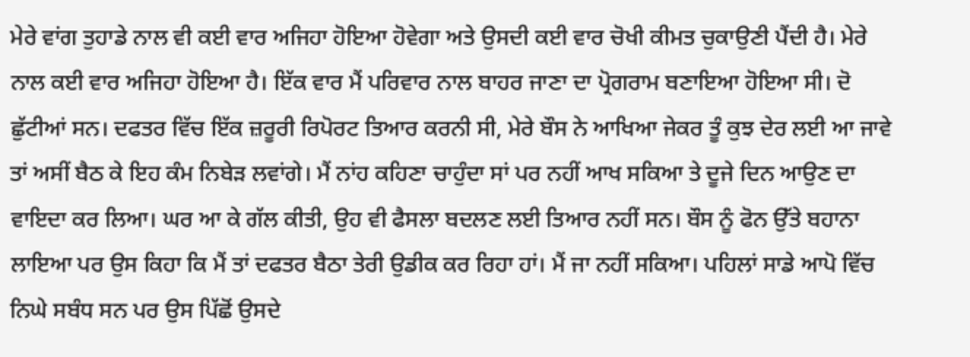ਮੇਰੇ ਵਾਂਗ ਤੁਹਾਡੇ ਨਾਲ ਵੀ ਕਈ ਵਾਰ ਅਜਿਹਾ ਹੋਇਆ ਹੋਵੇਗਾ ਅਤੇ ਉਸਦੀ ਕਈ ਵਾਰ ਚੋਖੀ ਕੀਮਤ ਚੁਕਾਉਣੀ ਪੈਂਦੀ ਹੈ। ਮੇਰੇ ਨਾਲ ਕਈ ਵਾਰ ਅਜਿਹਾ ਹੋਇਆ ਹੈ। ਇੱਕ ਵਾਰ ਮੈਂ ਪਰਿਵਾਰ ਨਾਲ ਬਾਹਰ ਜਾਣਾ ਦਾ ਪ੍ਰੋਗਰਾਮ ਬਣਾਇਆ ਹੋਇਆ ਸੀ। ਦੋ ਛੁੱਟੀਆਂ ਸਨ। ਦਫਤਰ ਵਿੱਚ ਇੱਕ ਜ਼ਰੂਰੀ ਰਿਪੋਰਟ ਤਿਆਰ ਕਰਨੀ ਸੀ, ਮੇਰੇ ਬੌਸ ਨੇ ਆਖਿਆ ਜੇਕਰ ਤੂੰ ਕੁਝ ਦੇਰ ਲਈ ਆ ਜਾਵੇ ਤਾਂ ਅਸੀਂ ਬੈਠ ਕੇ ਇਹ ਕੰਮ ਨਿਬੇੜ ਲਵਾਂਗੇ। ਮੈਂ ਨਾਂਹ ਕਹਿਣਾ ਚਾਹੁੰਦਾ ਸਾਂ ਪਰ ਨਹੀਂ ਆਖ ਸਕਿਆ ਤੇ ਦੂਜੇ ਦਿਨ ਆਉਣ ਦਾ ਵਾਇਦਾ ਕਰ ਲਿਆ। ਘਰ ਆ ਕੇ ਗੱਲ ਕੀਤੀ, ਉਹ ਵੀ ਫੈਸਲਾ ਬਦਲਣ ਲਈ ਤਿਆਰ ਨਹੀਂ ਸਨ। ਬੌਸ ਨੂੰ ਫੋਨ ਉੱਤੇ ਬਹਾਨਾ ਲਾਇਆ ਪਰ ਉਸ ਕਿਹਾ ਕਿ ਮੈਂ ਤਾਂ ਦਫਤਰ ਬੈਠਾ ਤੇਰੀ ਉਡੀਕ ਕਰ ਰਿਹਾ ਹਾਂ। ਮੈਂ ਜਾ ਨਹੀਂ ਸਕਿਆ। ਪਹਿਲਾਂ ਸਾਡੇ ਆਪੋ ਵਿੱਚ ਨਿਘੇ ਸਬੰਧ ਸਨ ਪਰ ਉਸ ਪਿੱਛੋਂ ਉਸਦੇ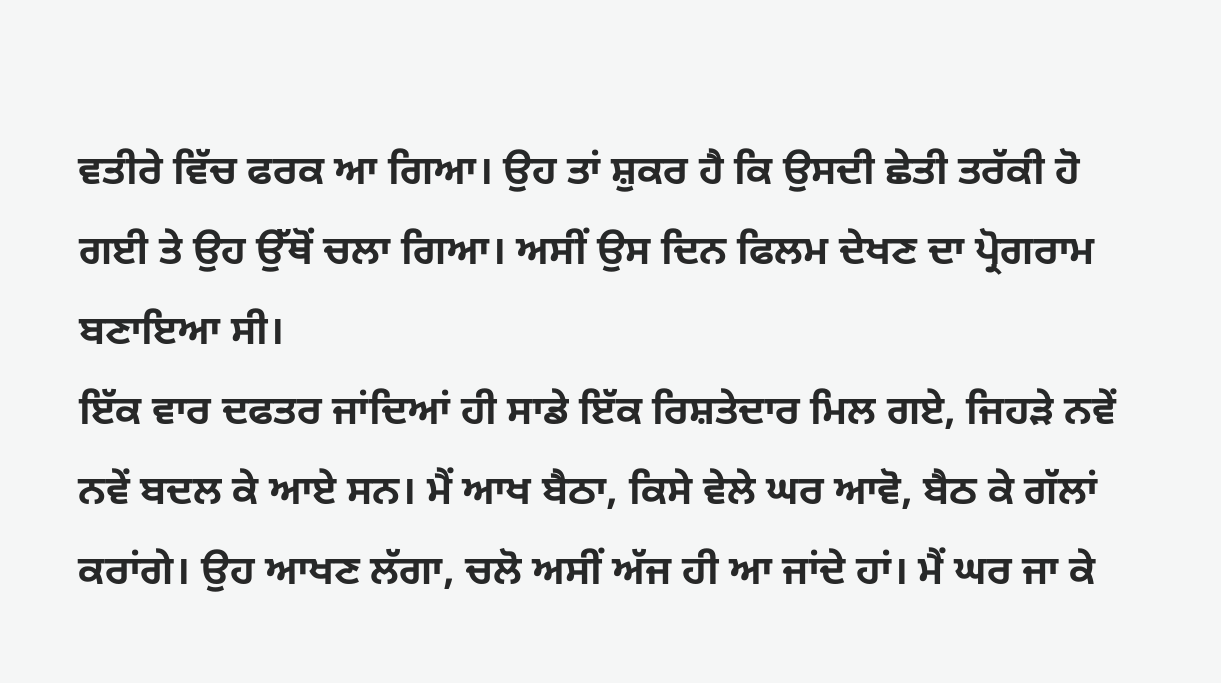ਵਤੀਰੇ ਵਿੱਚ ਫਰਕ ਆ ਗਿਆ। ਉਹ ਤਾਂ ਸ਼ੁਕਰ ਹੈ ਕਿ ਉਸਦੀ ਛੇਤੀ ਤਰੱਕੀ ਹੋ ਗਈ ਤੇ ਉਹ ਉੱਥੋਂ ਚਲਾ ਗਿਆ। ਅਸੀਂ ਉਸ ਦਿਨ ਫਿਲਮ ਦੇਖਣ ਦਾ ਪ੍ਰੋਗਰਾਮ ਬਣਾਇਆ ਸੀ।
ਇੱਕ ਵਾਰ ਦਫਤਰ ਜਾਂਦਿਆਂ ਹੀ ਸਾਡੇ ਇੱਕ ਰਿਸ਼ਤੇਦਾਰ ਮਿਲ ਗਏ, ਜਿਹੜੇ ਨਵੇਂ ਨਵੇਂ ਬਦਲ ਕੇ ਆਏ ਸਨ। ਮੈਂ ਆਖ ਬੈਠਾ, ਕਿਸੇ ਵੇਲੇ ਘਰ ਆਵੋ, ਬੈਠ ਕੇ ਗੱਲਾਂ ਕਰਾਂਗੇ। ਉਹ ਆਖਣ ਲੱਗਾ, ਚਲੋ ਅਸੀਂ ਅੱਜ ਹੀ ਆ ਜਾਂਦੇ ਹਾਂ। ਮੈਂ ਘਰ ਜਾ ਕੇ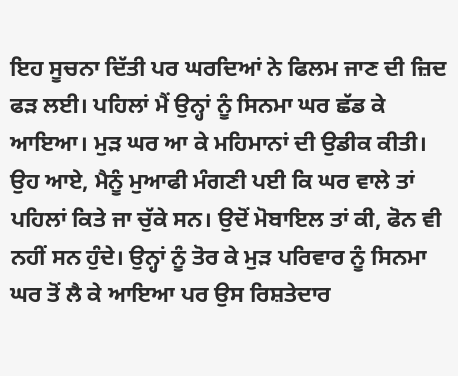ਇਹ ਸੂਚਨਾ ਦਿੱਤੀ ਪਰ ਘਰਦਿਆਂ ਨੇ ਫਿਲਮ ਜਾਣ ਦੀ ਜ਼ਿਦ ਫੜ ਲਈ। ਪਹਿਲਾਂ ਮੈਂ ਉਨ੍ਹਾਂ ਨੂੰ ਸਿਨਮਾ ਘਰ ਛੱਡ ਕੇ ਆਇਆ। ਮੁੜ ਘਰ ਆ ਕੇ ਮਹਿਮਾਨਾਂ ਦੀ ਉਡੀਕ ਕੀਤੀ। ਉਹ ਆਏ, ਮੈਨੂੰ ਮੁਆਫੀ ਮੰਗਣੀ ਪਈ ਕਿ ਘਰ ਵਾਲੇ ਤਾਂ ਪਹਿਲਾਂ ਕਿਤੇ ਜਾ ਚੁੱਕੇ ਸਨ। ਉਦੋਂ ਮੋਬਾਇਲ ਤਾਂ ਕੀ, ਫੋਨ ਵੀ ਨਹੀਂ ਸਨ ਹੁੰਦੇ। ਉਨ੍ਹਾਂ ਨੂੰ ਤੋਰ ਕੇ ਮੁੜ ਪਰਿਵਾਰ ਨੂੰ ਸਿਨਮਾ ਘਰ ਤੋਂ ਲੈ ਕੇ ਆਇਆ ਪਰ ਉਸ ਰਿਸ਼ਤੇਦਾਰ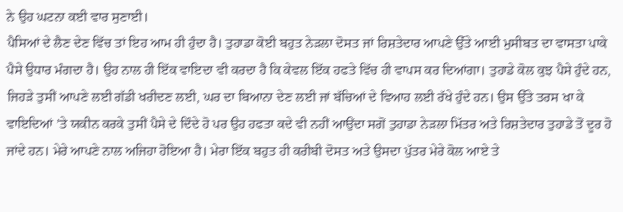ਨੇ ਉਹ ਘਟਨਾ ਕਈ ਵਾਰ ਸੁਣਾਈ।
ਪੈਸਿਆਂ ਦੇ ਲੈਣ ਦੇਣ ਵਿੱਚ ਤਾਂ ਇਹ ਆਮ ਹੀ ਹੁੰਦਾ ਹੈ। ਤੁਹਾਡਾ ਕੋਈ ਬਹੁਤ ਨੇੜਲਾ ਦੋਸਤ ਜਾਂ ਰਿਸ਼ਤੇਦਾਰ ਆਪਣੇ ਉੱਤੇ ਆਈ ਮੁਸੀਬਤ ਦਾ ਵਾਸਤਾ ਪਾਕੇ ਪੈਸੇ ਉਧਾਰ ਮੰਗਦਾ ਹੈ। ਉਹ ਨਾਲ ਹੀ ਇੱਕ ਵਾਇਦਾ ਵੀ ਕਰਦਾ ਹੈ ਕਿ ਕੇਵਲ ਇੱਕ ਹਫਤੇ ਵਿੱਚ ਹੀ ਵਾਪਸ ਕਰ ਦਿਆਂਗਾ। ਤੁਹਾਡੇ ਕੋਲ ਕੁਝ ਪੈਸੇ ਹੁੰਦੇ ਹਨ, ਜਿਹੜੇ ਤੁਸੀਂ ਆਪਣੇ ਲਈ ਗੱਡੀ ਖਰੀਦਣ ਲਈ, ਘਰ ਦਾ ਬਿਆਨਾ ਦੇਣ ਲਈ ਜਾਂ ਬੱਚਿਆਂ ਦੇ ਵਿਆਹ ਲਈ ਰੱਖੇ ਹੁੰਦੇ ਹਨ। ਉਸ ਉੱਤੇ ਤਰਸ ਖਾ ਕੇ ਵਾਇਦਿਆਂ ’ਤੇ ਯਕੀਨ ਕਰਕੇ ਤੁਸੀਂ ਪੈਸੇ ਦੇ ਦਿੰਦੇ ਹੋ ਪਰ ਉਹ ਹਫਤਾ ਕਦੇ ਵੀ ਨਹੀਂ ਆਉਂਦਾ ਸਗੋਂ ਤੁਹਾਡਾ ਨੇੜਲਾ ਮਿੱਤਰ ਅਤੇ ਰਿਸ਼ਤੇਦਾਰ ਤੁਹਾਡੇ ਤੋਂ ਦੂਰ ਹੋ ਜਾਂਦੇ ਹਨ। ਮੇਰੇ ਆਪਣੇ ਨਾਲ ਅਜਿਹਾ ਹੋਇਆ ਹੈ। ਮੇਰਾ ਇੱਕ ਬਹੁਤ ਹੀ ਕਰੀਬੀ ਦੋਸਤ ਅਤੇ ਉਸਦਾ ਪੁੱਤਰ ਮੇਰੇ ਕੋਲ ਆਏ ਤੇ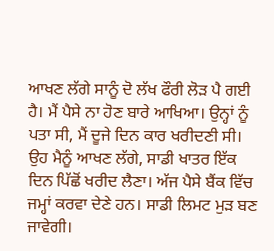ਆਖਣ ਲੱਗੇ ਸਾਨੂੰ ਦੋ ਲੱਖ ਫੌਰੀ ਲੋੜ ਪੈ ਗਈ ਹੈ। ਮੈਂ ਪੈਸੇ ਨਾ ਹੋਣ ਬਾਰੇ ਆਖਿਆ। ਉਨ੍ਹਾਂ ਨੂੰ ਪਤਾ ਸੀ, ਮੈਂ ਦੂਜੇ ਦਿਨ ਕਾਰ ਖਰੀਦਣੀ ਸੀ। ਉਹ ਮੈਨੂੰ ਆਖਣ ਲੱਗੇ, ਸਾਡੀ ਖਾਤਰ ਇੱਕ ਦਿਨ ਪਿੱਛੋਂ ਖਰੀਦ ਲੈਣਾ। ਅੱਜ ਪੈਸੇ ਬੈਂਕ ਵਿੱਚ ਜਮ੍ਹਾਂ ਕਰਵਾ ਦੇਣੇ ਹਨ। ਸਾਡੀ ਲਿਮਟ ਮੁੜ ਬਣ ਜਾਵੇਗੀ।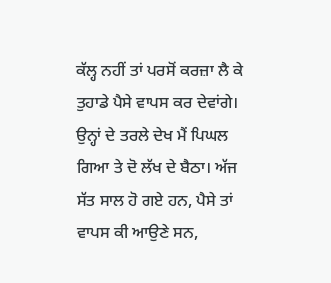ਕੱਲ੍ਹ ਨਹੀਂ ਤਾਂ ਪਰਸੋਂ ਕਰਜ਼ਾ ਲੈ ਕੇ ਤੁਹਾਡੇ ਪੈਸੇ ਵਾਪਸ ਕਰ ਦੇਵਾਂਗੇ। ਉਨ੍ਹਾਂ ਦੇ ਤਰਲੇ ਦੇਖ ਮੈਂ ਪਿਘਲ ਗਿਆ ਤੇ ਦੋ ਲੱਖ ਦੇ ਬੈਠਾ। ਅੱਜ ਸੱਤ ਸਾਲ ਹੋ ਗਏ ਹਨ, ਪੈਸੇ ਤਾਂ ਵਾਪਸ ਕੀ ਆਉਣੇ ਸਨ,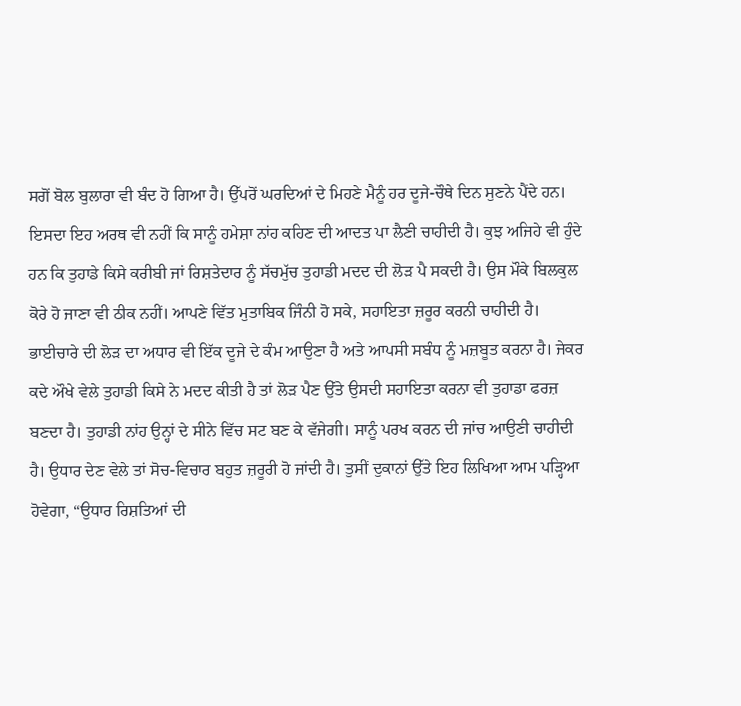ਸਗੋਂ ਬੋਲ ਬੁਲਾਰਾ ਵੀ ਬੰਦ ਹੋ ਗਿਆ ਹੈ। ਉੱਪਰੋਂ ਘਰਦਿਆਂ ਦੇ ਮਿਹਣੇ ਮੈਨੂੰ ਹਰ ਦੂਜੇ-ਚੌਥੇ ਦਿਨ ਸੁਣਨੇ ਪੈਂਦੇ ਹਨ।
ਇਸਦਾ ਇਹ ਅਰਥ ਵੀ ਨਹੀਂ ਕਿ ਸਾਨੂੰ ਹਮੇਸ਼ਾ ਨਾਂਹ ਕਹਿਣ ਦੀ ਆਦਤ ਪਾ ਲੈਣੀ ਚਾਹੀਦੀ ਹੈ। ਕੁਝ ਅਜਿਹੇ ਵੀ ਹੁੰਦੇ ਹਨ ਕਿ ਤੁਹਾਡੇ ਕਿਸੇ ਕਰੀਬੀ ਜਾਂ ਰਿਸ਼ਤੇਦਾਰ ਨੂੰ ਸੱਚਮੁੱਚ ਤੁਹਾਡੀ ਮਦਦ ਦੀ ਲੋੜ ਪੈ ਸਕਦੀ ਹੈ। ਉਸ ਮੌਕੇ ਬਿਲਕੁਲ ਕੋਰੇ ਹੋ ਜਾਣਾ ਵੀ ਠੀਕ ਨਹੀਂ। ਆਪਣੇ ਵਿੱਤ ਮੁਤਾਬਿਕ ਜਿੰਨੀ ਹੋ ਸਕੇ, ਸਹਾਇਤਾ ਜ਼ਰੂਰ ਕਰਨੀ ਚਾਹੀਦੀ ਹੈ। ਭਾਈਚਾਰੇ ਦੀ ਲੋੜ ਦਾ ਅਧਾਰ ਵੀ ਇੱਕ ਦੂਜੇ ਦੇ ਕੰਮ ਆਉਣਾ ਹੈ ਅਤੇ ਆਪਸੀ ਸਬੰਧ ਨੂੰ ਮਜ਼ਬੂਤ ਕਰਨਾ ਹੈ। ਜੇਕਰ ਕਦੇ ਔਖੇ ਵੇਲੇ ਤੁਹਾਡੀ ਕਿਸੇ ਨੇ ਮਦਦ ਕੀਤੀ ਹੈ ਤਾਂ ਲੋੜ ਪੈਣ ਉੱਤੇ ਉਸਦੀ ਸਹਾਇਤਾ ਕਰਨਾ ਵੀ ਤੁਹਾਡਾ ਫਰਜ਼ ਬਣਦਾ ਹੈ। ਤੁਹਾਡੀ ਨਾਂਹ ਉਨ੍ਹਾਂ ਦੇ ਸੀਨੇ ਵਿੱਚ ਸਟ ਬਣ ਕੇ ਵੱਜੇਗੀ। ਸਾਨੂੰ ਪਰਖ ਕਰਨ ਦੀ ਜਾਂਚ ਆਉਣੀ ਚਾਹੀਦੀ ਹੈ। ਉਧਾਰ ਦੇਣ ਵੇਲੇ ਤਾਂ ਸੋਚ-ਵਿਚਾਰ ਬਹੁਤ ਜ਼ਰੂਰੀ ਹੋ ਜਾਂਦੀ ਹੈ। ਤੁਸੀਂ ਦੁਕਾਨਾਂ ਉੱਤੇ ਇਹ ਲਿਖਿਆ ਆਮ ਪੜ੍ਹਿਆ ਹੋਵੇਗਾ, “ਉਧਾਰ ਰਿਸ਼ਤਿਆਂ ਦੀ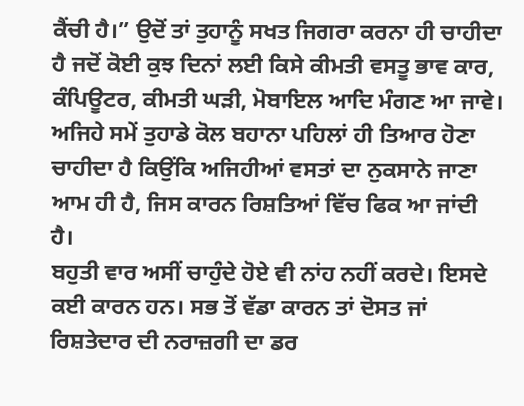ਕੈਂਚੀ ਹੈ।” ਉਦੋਂ ਤਾਂ ਤੁਹਾਨੂੰ ਸਖਤ ਜਿਗਰਾ ਕਰਨਾ ਹੀ ਚਾਹੀਦਾ ਹੈ ਜਦੋਂ ਕੋਈ ਕੁਝ ਦਿਨਾਂ ਲਈ ਕਿਸੇ ਕੀਮਤੀ ਵਸਤੂ ਭਾਵ ਕਾਰ, ਕੰਪਿਊਟਰ, ਕੀਮਤੀ ਘੜੀ, ਮੋਬਾਇਲ ਆਦਿ ਮੰਗਣ ਆ ਜਾਵੇ। ਅਜਿਹੇ ਸਮੇਂ ਤੁਹਾਡੇ ਕੋਲ ਬਹਾਨਾ ਪਹਿਲਾਂ ਹੀ ਤਿਆਰ ਹੋਣਾ ਚਾਹੀਦਾ ਹੈ ਕਿਉਂਕਿ ਅਜਿਹੀਆਂ ਵਸਤਾਂ ਦਾ ਨੁਕਸਾਨੇ ਜਾਣਾ ਆਮ ਹੀ ਹੈ, ਜਿਸ ਕਾਰਨ ਰਿਸ਼ਤਿਆਂ ਵਿੱਚ ਫਿਕ ਆ ਜਾਂਦੀ ਹੈ।
ਬਹੁਤੀ ਵਾਰ ਅਸੀਂ ਚਾਹੁੰਦੇ ਹੋਏ ਵੀ ਨਾਂਹ ਨਹੀਂ ਕਰਦੇ। ਇਸਦੇ ਕਈ ਕਾਰਨ ਹਨ। ਸਭ ਤੋਂ ਵੱਡਾ ਕਾਰਨ ਤਾਂ ਦੋਸਤ ਜਾਂ ਰਿਸ਼ਤੇਦਾਰ ਦੀ ਨਰਾਜ਼ਗੀ ਦਾ ਡਰ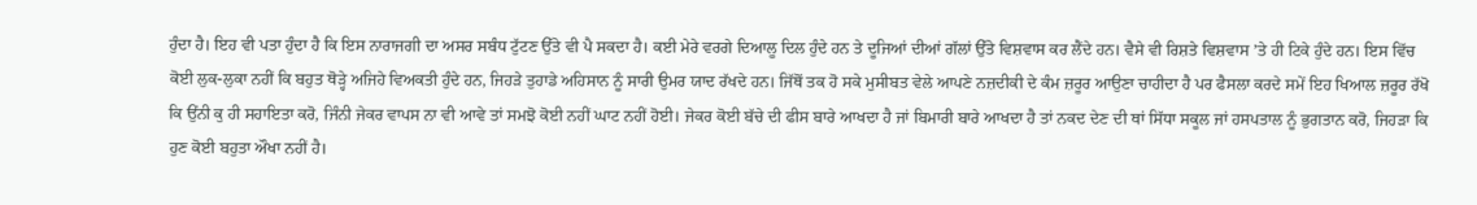ਹੁੰਦਾ ਹੈ। ਇਹ ਵੀ ਪਤਾ ਹੁੰਦਾ ਹੈ ਕਿ ਇਸ ਨਾਰਾਜਗੀ ਦਾ ਅਸਰ ਸਬੰਧ ਟੁੱਟਣ ਉੱਤੇ ਵੀ ਪੈ ਸਕਦਾ ਹੈ। ਕਈ ਮੇਰੇ ਵਰਗੇ ਦਿਆਲੂ ਦਿਲ ਹੁੰਦੇ ਹਨ ਤੇ ਦੂਜਿਆਂ ਦੀਆਂ ਗੱਲਾਂ ਉੱਤੇ ਵਿਸ਼ਵਾਸ ਕਰ ਲੈਂਦੇ ਹਨ। ਵੈਸੇ ਵੀ ਰਿਸ਼ਤੇ ਵਿਸ਼ਵਾਸ ’ਤੇ ਹੀ ਟਿਕੇ ਹੁੰਦੇ ਹਨ। ਇਸ ਵਿੱਚ ਕੋਈ ਲੁਕ-ਲੁਕਾ ਨਹੀਂ ਕਿ ਬਹੁਤ ਥੋੜ੍ਹੇ ਅਜਿਹੇ ਵਿਅਕਤੀ ਹੁੰਦੇ ਹਨ, ਜਿਹੜੇ ਤੁਹਾਡੇ ਅਹਿਸਾਨ ਨੂੰ ਸਾਰੀ ਉਮਰ ਯਾਦ ਰੱਖਦੇ ਹਨ। ਜਿੱਥੋਂ ਤਕ ਹੋ ਸਕੇ ਮੁਸੀਬਤ ਵੇਲੇ ਆਪਣੇ ਨਜ਼ਦੀਕੀ ਦੇ ਕੰਮ ਜ਼ਰੂਰ ਆਉਣਾ ਚਾਹੀਦਾ ਹੈ ਪਰ ਫੈਸਲਾ ਕਰਦੇ ਸਮੇਂ ਇਹ ਖਿਆਲ ਜ਼ਰੂਰ ਰੱਖੋ ਕਿ ਉਂਨੀ ਕੁ ਹੀ ਸਹਾਇਤਾ ਕਰੋ, ਜਿੰਨੀ ਜੇਕਰ ਵਾਪਸ ਨਾ ਵੀ ਆਵੇ ਤਾਂ ਸਮਝੋ ਕੋਈ ਨਹੀਂ ਘਾਟ ਨਹੀਂ ਹੋਈ। ਜੇਕਰ ਕੋਈ ਬੱਚੇ ਦੀ ਫੀਸ ਬਾਰੇ ਆਖਦਾ ਹੈ ਜਾਂ ਬਿਮਾਰੀ ਬਾਰੇ ਆਖਦਾ ਹੈ ਤਾਂ ਨਕਦ ਦੇਣ ਦੀ ਥਾਂ ਸਿੱਧਾ ਸਕੂਲ ਜਾਂ ਹਸਪਤਾਲ ਨੂੰ ਭੁਗਤਾਨ ਕਰੋ, ਜਿਹੜਾ ਕਿ ਹੁਣ ਕੋਈ ਬਹੁਤਾ ਔਖਾ ਨਹੀਂ ਹੈ।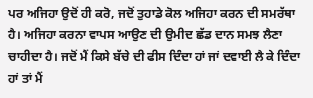ਪਰ ਅਜਿਹਾ ਉਦੋਂ ਹੀ ਕਰੋ, ਜਦੋਂ ਤੁਹਾਡੇ ਕੋਲ ਅਜਿਹਾ ਕਰਨ ਦੀ ਸਮਰੱਥਾ ਹੈ। ਅਜਿਹਾ ਕਰਨਾ ਵਾਪਸ ਆਉਣ ਦੀ ਉਮੀਦ ਛੱਡ ਦਾਨ ਸਮਝ ਲੈਣਾ ਚਾਹੀਦਾ ਹੈ। ਜਦੋਂ ਮੈਂ ਕਿਸੇ ਬੱਚੇ ਦੀ ਫੀਸ ਦਿੰਦਾ ਹਾਂ ਜਾਂ ਦਵਾਈ ਲੈ ਕੇ ਦਿੰਦਾ ਹਾਂ ਤਾਂ ਮੈਂ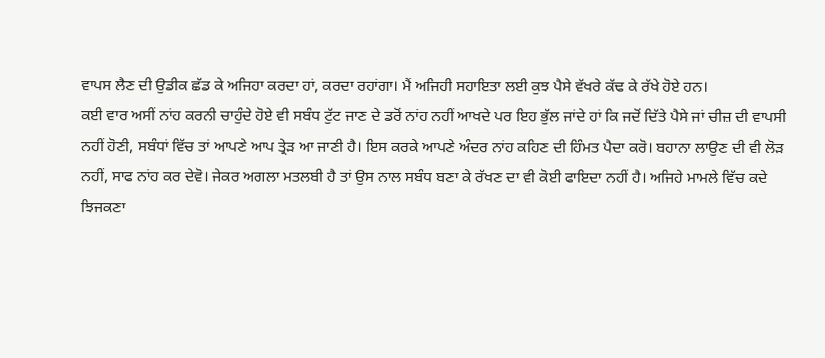ਵਾਪਸ ਲੈਣ ਦੀ ਉਡੀਕ ਛੱਡ ਕੇ ਅਜਿਹਾ ਕਰਦਾ ਹਾਂ, ਕਰਦਾ ਰਹਾਂਗਾ। ਮੈਂ ਅਜਿਹੀ ਸਹਾਇਤਾ ਲਈ ਕੁਝ ਪੈਸੇ ਵੱਖਰੇ ਕੱਢ ਕੇ ਰੱਖੇ ਹੋਏ ਹਨ।
ਕਈ ਵਾਰ ਅਸੀਂ ਨਾਂਹ ਕਰਨੀ ਚਾਹੁੰਦੇ ਹੋਏ ਵੀ ਸਬੰਧ ਟੁੱਟ ਜਾਣ ਦੇ ਡਰੋਂ ਨਾਂਹ ਨਹੀਂ ਆਖਦੇ ਪਰ ਇਹ ਭੁੱਲ ਜਾਂਦੇ ਹਾਂ ਕਿ ਜਦੋਂ ਦਿੱਤੇ ਪੈਸੇ ਜਾਂ ਚੀਜ਼ ਦੀ ਵਾਪਸੀ ਨਹੀਂ ਹੋਣੀ, ਸਬੰਧਾਂ ਵਿੱਚ ਤਾਂ ਆਪਣੇ ਆਪ ਤ੍ਰੇੜ ਆ ਜਾਣੀ ਹੈ। ਇਸ ਕਰਕੇ ਆਪਣੇ ਅੰਦਰ ਨਾਂਹ ਕਹਿਣ ਦੀ ਹਿੰਮਤ ਪੈਦਾ ਕਰੋ। ਬਹਾਨਾ ਲਾਉਣ ਦੀ ਵੀ ਲੋੜ ਨਹੀਂ, ਸਾਫ ਨਾਂਹ ਕਰ ਦੇਵੋ। ਜੇਕਰ ਅਗਲਾ ਮਤਲਬੀ ਹੈ ਤਾਂ ਉਸ ਨਾਲ ਸਬੰਧ ਬਣਾ ਕੇ ਰੱਖਣ ਦਾ ਵੀ ਕੋਈ ਫਾਇਦਾ ਨਹੀਂ ਹੈ। ਅਜਿਹੇ ਮਾਮਲੇ ਵਿੱਚ ਕਦੇ ਝਿਜਕਣਾ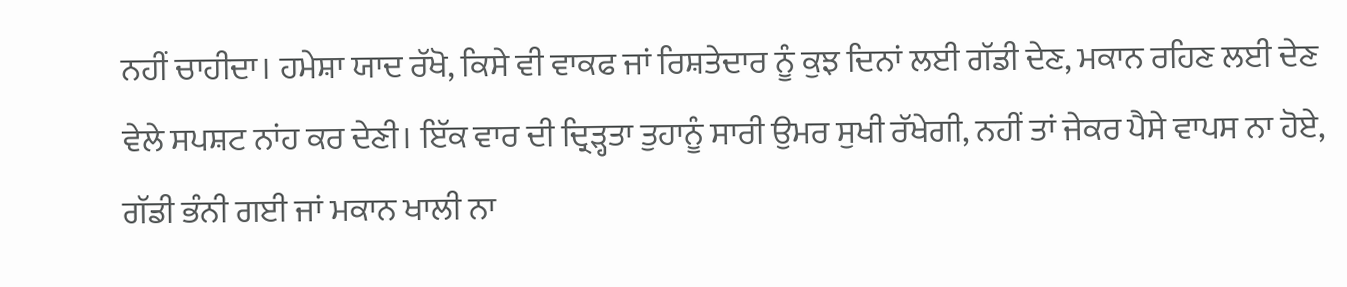ਨਹੀਂ ਚਾਹੀਦਾ। ਹਮੇਸ਼ਾ ਯਾਦ ਰੱਖੋ, ਕਿਸੇ ਵੀ ਵਾਕਫ ਜਾਂ ਰਿਸ਼ਤੇਦਾਰ ਨੂੰ ਕੁਝ ਦਿਨਾਂ ਲਈ ਗੱਡੀ ਦੇਣ, ਮਕਾਨ ਰਹਿਣ ਲਈ ਦੇਣ ਵੇਲੇ ਸਪਸ਼ਟ ਨਾਂਹ ਕਰ ਦੇਣੀ। ਇੱਕ ਵਾਰ ਦੀ ਦ੍ਰਿੜ੍ਹਤਾ ਤੁਹਾਨੂੰ ਸਾਰੀ ਉਮਰ ਸੁਖੀ ਰੱਖੇਗੀ, ਨਹੀਂ ਤਾਂ ਜੇਕਰ ਪੈਸੇ ਵਾਪਸ ਨਾ ਹੋਏ, ਗੱਡੀ ਭੰਨੀ ਗਈ ਜਾਂ ਮਕਾਨ ਖਾਲੀ ਨਾ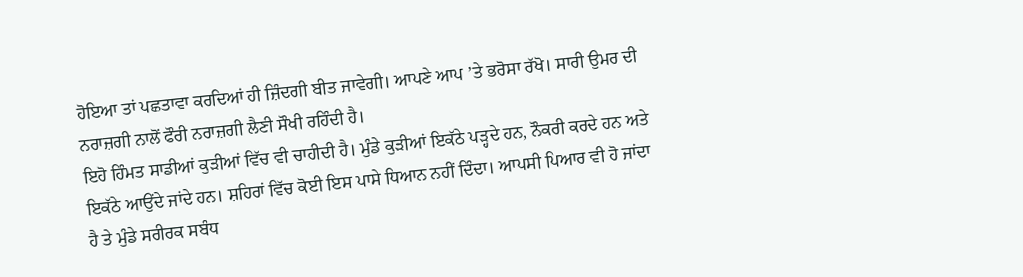ਹੋਇਆ ਤਾਂ ਪਛਤਾਵਾ ਕਰਦਿਆਂ ਹੀ ਜ਼ਿੰਦਗੀ ਬੀਤ ਜਾਵੇਗੀ। ਆਪਣੇ ਆਪ ’ਤੇ ਭਰੋਸਾ ਰੱਖੋ। ਸਾਰੀ ਉਮਰ ਦੀ ਨਰਾਜ਼ਗੀ ਨਾਲੋਂ ਫੌਰੀ ਨਰਾਜ਼ਗੀ ਲੈਣੀ ਸੌਖੀ ਰਹਿੰਦੀ ਹੈ।
ਇਹੋ ਹਿੰਮਤ ਸਾਡੀਆਂ ਕੁੜੀਆਂ ਵਿੱਚ ਵੀ ਚਾਹੀਦੀ ਹੈ। ਮੁੰਡੇ ਕੁੜੀਆਂ ਇਕੱਠੇ ਪੜ੍ਹਦੇ ਹਨ, ਨੌਕਰੀ ਕਰਦੇ ਹਨ ਅਤੇ ਇਕੱਠੇ ਆਉਂਦੇ ਜਾਂਦੇ ਹਨ। ਸ਼ਹਿਰਾਂ ਵਿੱਚ ਕੋਈ ਇਸ ਪਾਸੇ ਧਿਆਨ ਨਹੀਂ ਦਿੰਦਾ। ਆਪਸੀ ਪਿਆਰ ਵੀ ਹੋ ਜਾਂਦਾ ਹੈ ਤੇ ਮੁੰਡੇ ਸਰੀਰਕ ਸਬੰਧ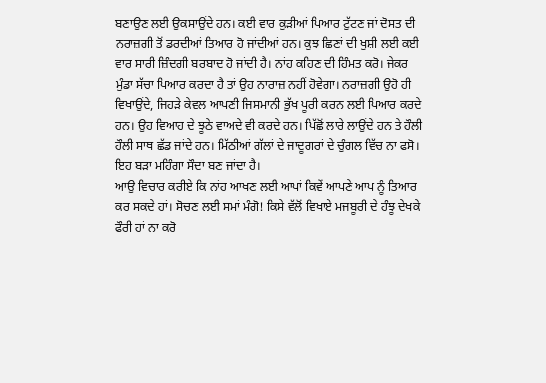ਬਣਾਉਣ ਲਈ ਉਕਸਾਉਂਦੇ ਹਨ। ਕਈ ਵਾਰ ਕੁੜੀਆਂ ਪਿਆਰ ਟੁੱਟਣ ਜਾਂ ਦੋਸਤ ਦੀ ਨਰਾਜ਼ਗੀ ਤੋਂ ਡਰਦੀਆਂ ਤਿਆਰ ਹੋ ਜਾਂਦੀਆਂ ਹਨ। ਕੁਝ ਛਿਣਾਂ ਦੀ ਖੁਸ਼ੀ ਲਈ ਕਈ ਵਾਰ ਸਾਰੀ ਜ਼ਿੰਦਗੀ ਬਰਬਾਦ ਹੋ ਜਾਂਦੀ ਹੈ। ਨਾਂਹ ਕਹਿਣ ਦੀ ਹਿੰਮਤ ਕਰੋ। ਜੇਕਰ ਮੁੰਡਾ ਸੱਚਾ ਪਿਆਰ ਕਰਦਾ ਹੈ ਤਾਂ ਉਹ ਨਾਰਾਜ਼ ਨਹੀਂ ਹੋਵੇਗਾ। ਨਰਾਜ਼ਗੀ ਉਹੋ ਹੀ ਵਿਖਾਉਂਦੇ, ਜਿਹੜੇ ਕੇਵਲ ਆਪਣੀ ਜਿਸਮਾਨੀ ਭੁੱਖ ਪੂਰੀ ਕਰਨ ਲਈ ਪਿਆਰ ਕਰਦੇ ਹਨ। ਉਹ ਵਿਆਹ ਦੇ ਝੂਠੇ ਵਾਅਦੇ ਵੀ ਕਰਦੇ ਹਨ। ਪਿੱਛੋਂ ਲਾਰੇ ਲਾਉਂਦੇ ਹਨ ਤੇ ਹੌਲੀ ਹੌਲੀ ਸਾਥ ਛੱਡ ਜਾਂਦੇ ਹਨ। ਮਿੱਠੀਆਂ ਗੱਲਾਂ ਦੇ ਜਾਦੂਗਰਾਂ ਦੇ ਚੁੰਗਲ ਵਿੱਚ ਨਾ ਫਸੋ। ਇਹ ਬੜਾ ਮਹਿੰਗਾ ਸੌਦਾ ਬਣ ਜਾਂਦਾ ਹੈ।
ਆਉ ਵਿਚਾਰ ਕਰੀਏ ਕਿ ਨਾਂਹ ਆਖਣ ਲਈ ਆਪਾਂ ਕਿਵੇਂ ਆਪਣੇ ਆਪ ਨੂੰ ਤਿਆਰ ਕਰ ਸਕਦੇ ਹਾਂ। ਸੋਚਣ ਲਈ ਸਮਾਂ ਮੰਗੋ! ਕਿਸੇ ਵੱਲੋਂ ਵਿਖਾਏ ਮਜਬੂਰੀ ਦੇ ਹੰਝੂ ਦੇਖਕੇ ਫੌਰੀ ਹਾਂ ਨਾ ਕਰੋ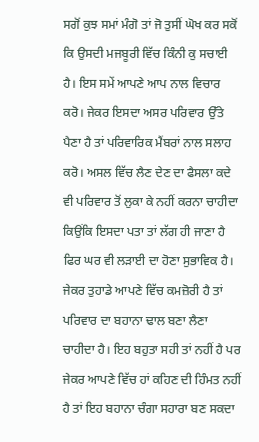ਸਗੋਂ ਕੁਝ ਸਮਾਂ ਮੰਗੋ ਤਾਂ ਜੋ ਤੁਸੀਂ ਘੋਖ ਕਰ ਸਕੋਂ ਕਿ ਉਸਦੀ ਮਜਬੂਰੀ ਵਿੱਚ ਕਿੰਨੀ ਕੁ ਸਚਾਈ ਹੈ। ਇਸ ਸਮੇਂ ਆਪਣੇ ਆਪ ਨਾਲ ਵਿਚਾਰ ਕਰੋ। ਜੇਕਰ ਇਸਦਾ ਅਸਰ ਪਰਿਵਾਰ ਉੱਤੇ ਪੈਣਾ ਹੈ ਤਾਂ ਪਰਿਵਾਰਿਕ ਮੈਂਬਰਾਂ ਨਾਲ ਸਲਾਹ ਕਰੋ। ਅਸਲ ਵਿੱਚ ਲੈਣ ਦੇਣ ਦਾ ਫੈਸਲਾ ਕਦੇ ਵੀ ਪਰਿਵਾਰ ਤੋਂ ਲੁਕਾ ਕੇ ਨਹੀਂ ਕਰਨਾ ਚਾਹੀਦਾ ਕਿਉਂਕਿ ਇਸਦਾ ਪਤਾ ਤਾਂ ਲੱਗ ਹੀ ਜਾਣਾ ਹੈ ਫਿਰ ਘਰ ਵੀ ਲੜਾਈ ਦਾ ਹੋਣਾ ਸੁਭਾਵਿਕ ਹੈ।
ਜੇਕਰ ਤੁਹਾਡੇ ਆਪਣੇ ਵਿੱਚ ਕਮਜ਼ੋਰੀ ਹੈ ਤਾਂ ਪਰਿਵਾਰ ਦਾ ਬਹਾਨਾ ਢਾਲ ਬਣਾ ਲੈਣਾ ਚਾਹੀਦਾ ਹੈ। ਇਹ ਬਹੁਤਾ ਸਹੀ ਤਾਂ ਨਹੀਂ ਹੈ ਪਰ ਜੇਕਰ ਆਪਣੇ ਵਿੱਚ ਹਾਂ ਕਹਿਣ ਦੀ ਹਿੰਮਤ ਨਹੀਂ ਹੈ ਤਾਂ ਇਹ ਬਹਾਨਾ ਚੰਗਾ ਸਹਾਰਾ ਬਣ ਸਕਦਾ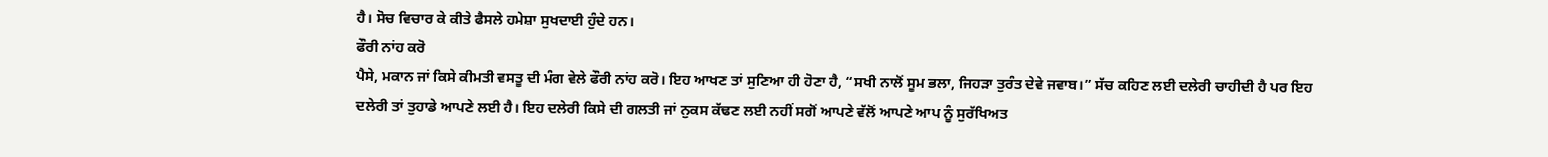ਹੈ। ਸੋਚ ਵਿਚਾਰ ਕੇ ਕੀਤੇ ਫੈਸਲੇ ਹਮੇਸ਼ਾ ਸੁਖਦਾਈ ਹੁੰਦੇ ਹਨ।
ਫੌਰੀ ਨਾਂਹ ਕਰੋ
ਪੈਸੇ, ਮਕਾਨ ਜਾਂ ਕਿਸੇ ਕੀਮਤੀ ਵਸਤੂ ਦੀ ਮੰਗ ਵੇਲੇ ਫੌਰੀ ਨਾਂਹ ਕਰੋ। ਇਹ ਆਖਣ ਤਾਂ ਸੁਣਿਆ ਹੀ ਹੋਣਾ ਹੈ, “ਸਖੀ ਨਾਲੋਂ ਸੂਮ ਭਲਾ, ਜਿਹੜਾ ਤੁਰੰਤ ਦੇਵੇ ਜਵਾਬ।” ਸੱਚ ਕਹਿਣ ਲਈ ਦਲੇਰੀ ਚਾਹੀਦੀ ਹੈ ਪਰ ਇਹ ਦਲੇਰੀ ਤਾਂ ਤੁਹਾਡੇ ਆਪਣੇ ਲਈ ਹੈ। ਇਹ ਦਲੇਰੀ ਕਿਸੇ ਦੀ ਗਲਤੀ ਜਾਂ ਨੁਕਸ ਕੱਢਣ ਲਈ ਨਹੀਂ ਸਗੋਂ ਆਪਣੇ ਵੱਲੋਂ ਆਪਣੇ ਆਪ ਨੂੰ ਸੁਰੱਖਿਅਤ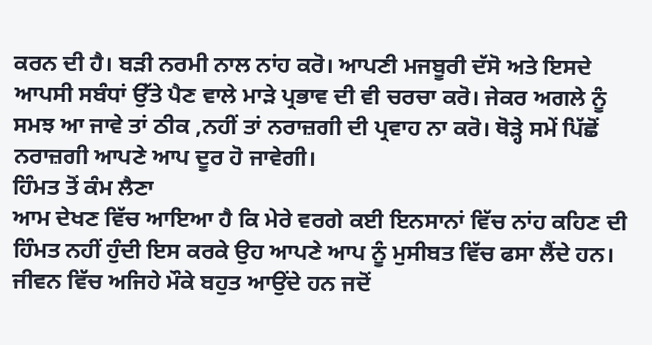ਕਰਨ ਦੀ ਹੈ। ਬੜੀ ਨਰਮੀ ਨਾਲ ਨਾਂਹ ਕਰੋ। ਆਪਣੀ ਮਜਬੂਰੀ ਦੱਸੋ ਅਤੇ ਇਸਦੇ ਆਪਸੀ ਸਬੰਧਾਂ ਉੱਤੇ ਪੈਣ ਵਾਲੇ ਮਾੜੇ ਪ੍ਰਭਾਵ ਦੀ ਵੀ ਚਰਚਾ ਕਰੋ। ਜੇਕਰ ਅਗਲੇ ਨੂੰ ਸਮਝ ਆ ਜਾਵੇ ਤਾਂ ਠੀਕ ,ਨਹੀਂ ਤਾਂ ਨਰਾਜ਼ਗੀ ਦੀ ਪ੍ਰਵਾਹ ਨਾ ਕਰੋ। ਥੋੜ੍ਹੇ ਸਮੇਂ ਪਿੱਛੋਂ ਨਰਾਜ਼ਗੀ ਆਪਣੇ ਆਪ ਦੂਰ ਹੋ ਜਾਵੇਗੀ।
ਹਿੰਮਤ ਤੋਂ ਕੰਮ ਲੈਣਾ
ਆਮ ਦੇਖਣ ਵਿੱਚ ਆਇਆ ਹੈ ਕਿ ਮੇਰੇ ਵਰਗੇ ਕਈ ਇਨਸਾਨਾਂ ਵਿੱਚ ਨਾਂਹ ਕਹਿਣ ਦੀ ਹਿੰਮਤ ਨਹੀਂ ਹੁੰਦੀ ਇਸ ਕਰਕੇ ਉਹ ਆਪਣੇ ਆਪ ਨੂੰ ਮੁਸੀਬਤ ਵਿੱਚ ਫਸਾ ਲੈਂਦੇ ਹਨ। ਜੀਵਨ ਵਿੱਚ ਅਜਿਹੇ ਮੌਕੇ ਬਹੁਤ ਆਉਂਦੇ ਹਨ ਜਦੋਂ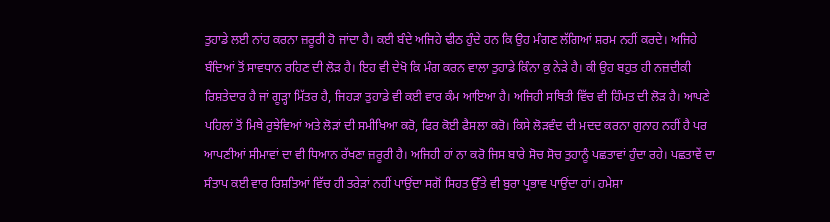ਤੁਹਾਡੇ ਲਈ ਨਾਂਹ ਕਰਨਾ ਜ਼ਰੂਰੀ ਹੋ ਜਾਂਦਾ ਹੈ। ਕਈ ਬੰਦੇ ਅਜਿਹੇ ਢੀਠ ਹੁੰਦੇ ਹਨ ਕਿ ਉਹ ਮੰਗਣ ਲੱਗਿਆਂ ਸ਼ਰਮ ਨਹੀਂ ਕਰਦੇ। ਅਜਿਹੇ ਬੰਦਿਆਂ ਤੋਂ ਸਾਵਧਾਨ ਰਹਿਣ ਦੀ ਲੋੜ ਹੈ। ਇਹ ਵੀ ਦੇਖੋ ਕਿ ਮੰਗ ਕਰਨ ਵਾਲਾ ਤੁਹਾਡੇ ਕਿੰਨਾ ਕੁ ਨੇੜੇ ਹੈ। ਕੀ ਉਹ ਬਹੁਤ ਹੀ ਨਜ਼ਦੀਕੀ ਰਿਸ਼ਤੇਦਾਰ ਹੈ ਜਾਂ ਗੂੜ੍ਹਾ ਮਿੱਤਰ ਹੈ, ਜਿਹੜਾ ਤੁਹਾਡੇ ਵੀ ਕਈ ਵਾਰ ਕੰਮ ਆਇਆ ਹੈ। ਅਜਿਹੀ ਸਥਿਤੀ ਵਿੱਚ ਵੀ ਹਿੰਮਤ ਦੀ ਲੋੜ ਹੈ। ਆਪਣੇ ਪਹਿਲਾਂ ਤੋਂ ਮਿਥੇ ਰੁਝੇਵਿਆਂ ਅਤੇ ਲੋੜਾਂ ਦੀ ਸਮੀਖਿਆ ਕਰੋ, ਫਿਰ ਕੋਈ ਫੈਸਲਾ ਕਰੋ। ਕਿਸੇ ਲੋੜਵੰਦ ਦੀ ਮਦਦ ਕਰਨਾ ਗੁਨਾਹ ਨਹੀਂ ਹੈ ਪਰ ਆਪਣੀਆਂ ਸੀਮਾਵਾਂ ਦਾ ਵੀ ਧਿਆਨ ਰੱਖਣਾ ਜ਼ਰੂਰੀ ਹੈ। ਅਜਿਹੀ ਹਾਂ ਨਾ ਕਰੋ ਜਿਸ ਬਾਰੇ ਸੋਚ ਸੋਚ ਤੁਹਾਨੂੰ ਪਛਤਾਵਾਂ ਹੁੰਦਾ ਰਹੇ। ਪਛਤਾਵੇਂ ਦਾ ਸੰਤਾਪ ਕਈ ਵਾਰ ਰਿਸ਼ਤਿਆਂ ਵਿੱਚ ਹੀ ਤਰੇੜਾਂ ਨਹੀਂ ਪਾਉਂਦਾ ਸਗੋਂ ਸਿਹਤ ਉੱਤੇ ਵੀ ਬੁਰਾ ਪ੍ਰਭਾਵ ਪਾਉਂਦਾ ਹਾਂ। ਹਮੇਸ਼ਾ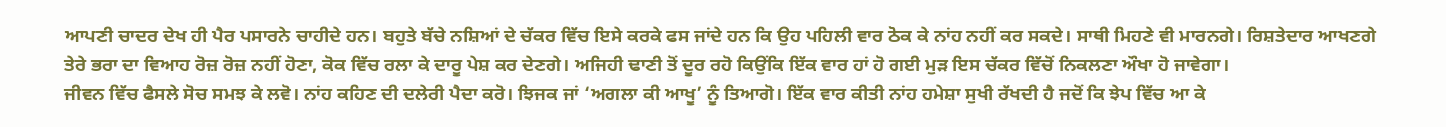ਆਪਣੀ ਚਾਦਰ ਦੇਖ ਹੀ ਪੈਰ ਪਸਾਰਨੇ ਚਾਹੀਦੇ ਹਨ। ਬਹੁਤੇ ਬੱਚੇ ਨਸ਼ਿਆਂ ਦੇ ਚੱਕਰ ਵਿੱਚ ਇਸੇ ਕਰਕੇ ਫਸ ਜਾਂਦੇ ਹਨ ਕਿ ਉਹ ਪਹਿਲੀ ਵਾਰ ਠੋਕ ਕੇ ਨਾਂਹ ਨਹੀਂ ਕਰ ਸਕਦੇ। ਸਾਥੀ ਮਿਹਣੇ ਵੀ ਮਾਰਨਗੇ। ਰਿਸ਼ਤੇਦਾਰ ਆਖਣਗੇ ਤੇਰੇ ਭਰਾ ਦਾ ਵਿਆਹ ਰੋਜ਼ ਰੋਜ਼ ਨਹੀਂ ਹੋਣਾ, ਕੋਕ ਵਿੱਚ ਰਲਾ ਕੇ ਦਾਰੂ ਪੇਸ਼ ਕਰ ਦੇਣਗੇ। ਅਜਿਹੀ ਢਾਣੀ ਤੋਂ ਦੂਰ ਰਹੋ ਕਿਉਂਕਿ ਇੱਕ ਵਾਰ ਹਾਂ ਹੋ ਗਈ ਮੁੜ ਇਸ ਚੱਕਰ ਵਿੱਚੋਂ ਨਿਕਲਣਾ ਔਖਾ ਹੋ ਜਾਵੇਗਾ।
ਜੀਵਨ ਵਿੱਚ ਫੈਸਲੇ ਸੋਚ ਸਮਝ ਕੇ ਲਵੋ। ਨਾਂਹ ਕਹਿਣ ਦੀ ਦਲੇਰੀ ਪੈਦਾ ਕਰੋ। ਝਿਜਕ ਜਾਂ ‘ਅਗਲਾ ਕੀ ਆਖੂ’ ਨੂੰ ਤਿਆਗੋ। ਇੱਕ ਵਾਰ ਕੀਤੀ ਨਾਂਹ ਹਮੇਸ਼ਾ ਸੁਖੀ ਰੱਖਦੀ ਹੈ ਜਦੋਂ ਕਿ ਝੇਪ ਵਿੱਚ ਆ ਕੇ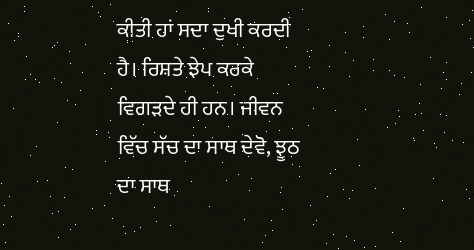ਕੀਤੀ ਹਾਂ ਸਦਾ ਦੁਖੀ ਕਰਦੀ ਹੈ। ਰਿਸ਼ਤੇ ਝੇਪ ਕਰਕੇ ਵਿਗੜਦੇ ਹੀ ਹਨ। ਜੀਵਨ ਵਿੱਚ ਸੱਚ ਦਾ ਸਾਥ ਦੇਵੋ, ਝੂਠ ਦਾ ਸਾਥ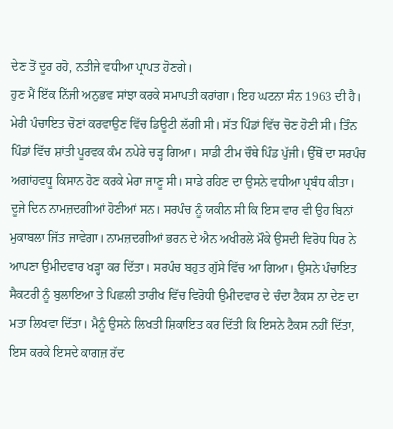ਦੇਣ ਤੋਂ ਦੂਰ ਰਹੋ, ਨਤੀਜੇ ਵਧੀਆ ਪ੍ਰਾਪਤ ਹੋਣਗੇ।
ਹੁਣ ਮੈਂ ਇੱਕ ਨਿੱਜੀ ਅਨੁਭਵ ਸਾਂਝਾ ਕਰਕੇ ਸਮਾਪਤੀ ਕਰਾਂਗਾ। ਇਹ ਘਟਨਾ ਸੰਨ 1963 ਦੀ ਹੈ। ਮੇਰੀ ਪੰਚਾਇਤ ਚੋਣਾਂ ਕਰਵਾਉਣ ਵਿੱਚ ਡਿਊਟੀ ਲੱਗੀ ਸੀ। ਸੱਤ ਪਿੰਡਾਂ ਵਿੱਚ ਚੋਣ ਹੋਣੀ ਸੀ। ਤਿੰਨ ਪਿੰਡਾਂ ਵਿੱਚ ਸ਼ਾਂਤੀ ਪੂਰਵਕ ਕੰਮ ਨਪੇਰੇ ਚੜ੍ਹ ਗਿਆ। ਸਾਡੀ ਟੀਮ ਚੌਥੇ ਪਿੰਡ ਪੁੱਜੀ। ਉੱਥੋਂ ਦਾ ਸਰਪੰਚ ਅਗਾਂਹਵਧੂ ਕਿਸਾਨ ਹੋਣ ਕਰਕੇ ਮੇਰਾ ਜਾਣੂ ਸੀ। ਸਾਡੇ ਰਹਿਣ ਦਾ ਉਸਨੇ ਵਧੀਆ ਪ੍ਰਬੰਧ ਕੀਤਾ। ਦੂਜੇ ਦਿਨ ਨਾਮਜ਼ਦਗੀਆਂ ਹੋਣੀਆਂ ਸਨ। ਸਰਪੰਚ ਨੂੰ ਯਕੀਨ ਸੀ ਕਿ ਇਸ ਵਾਰ ਵੀ ਉਹ ਬਿਨਾਂ ਮੁਕਾਬਲਾ ਜਿੱਤ ਜਾਵੇਗਾ। ਨਾਮਜ਼ਦਗੀਆਂ ਭਰਨ ਦੇ ਐਨ ਅਖੀਰਲੇ ਮੌਕੇ ਉਸਦੀ ਵਿਰੋਧ ਧਿਰ ਨੇ ਆਪਣਾ ਉਮੀਦਵਾਰ ਖੜ੍ਹਾ ਕਰ ਦਿੱਤਾ। ਸਰਪੰਚ ਬਹੁਤ ਗੁੱਸੇ ਵਿੱਚ ਆ ਗਿਆ। ਉਸਨੇ ਪੰਚਾਇਤ ਸੈਕਟਰੀ ਨੂੰ ਬੁਲਾਇਆ ਤੇ ਪਿਛਲੀ ਤਾਰੀਖ ਵਿੱਚ ਵਿਰੋਧੀ ਉਮੀਦਵਾਰ ਦੇ ਚੰਦਾ ਟੈਕਸ ਨਾ ਦੇਣ ਦਾ ਮਤਾ ਲਿਖਵਾ ਦਿੱਤਾ। ਮੈਨੂੰ ਉਸਨੇ ਲਿਖਤੀ ਸ਼ਿਕਾਇਤ ਕਰ ਦਿੱਤੀ ਕਿ ਇਸਨੇ ਟੈਕਸ ਨਹੀਂ ਦਿੱਤਾ, ਇਸ ਕਰਕੇ ਇਸਦੇ ਕਾਗਜ਼ ਰੱਦ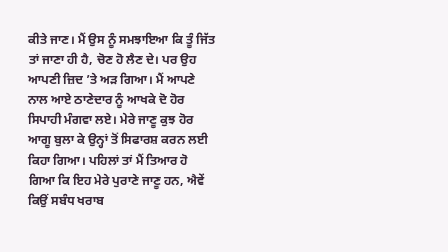ਕੀਤੇ ਜਾਣ। ਮੈਂ ਉਸ ਨੂੰ ਸਮਝਾਇਆ ਕਿ ਤੂੰ ਜਿੱਤ ਤਾਂ ਜਾਣਾ ਹੀ ਹੈ, ਚੋਣ ਹੋ ਲੈਣ ਦੇ। ਪਰ ਉਹ ਆਪਣੀ ਜ਼ਿਦ ’ਤੇ ਅੜ ਗਿਆ। ਮੈਂ ਆਪਣੇ ਨਾਲ ਆਏ ਠਾਣੇਦਾਰ ਨੂੰ ਆਖਕੇ ਦੋ ਹੋਰ ਸਿਪਾਹੀ ਮੰਗਵਾ ਲਏ। ਮੇਰੇ ਜਾਣੂ ਕੁਝ ਹੋਰ ਆਗੂ ਬੁਲਾ ਕੇ ਉਨ੍ਹਾਂ ਤੋਂ ਸਿਫਾਰਸ਼ ਕਰਨ ਲਈ ਕਿਹਾ ਗਿਆ। ਪਹਿਲਾਂ ਤਾਂ ਮੈਂ ਤਿਆਰ ਹੋ ਗਿਆ ਕਿ ਇਹ ਮੇਰੇ ਪੁਰਾਣੇ ਜਾਣੂ ਹਨ, ਐਵੇਂ ਕਿਉਂ ਸਬੰਧ ਖਰਾਬ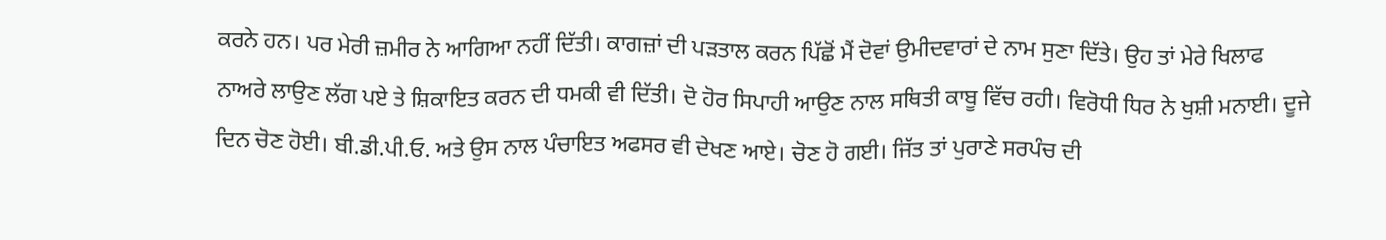ਕਰਨੇ ਹਨ। ਪਰ ਮੇਰੀ ਜ਼ਮੀਰ ਨੇ ਆਗਿਆ ਨਹੀਂ ਦਿੱਤੀ। ਕਾਗਜ਼ਾਂ ਦੀ ਪੜਤਾਲ ਕਰਨ ਪਿੱਛੋਂ ਮੈਂ ਦੋਵਾਂ ਉਮੀਦਵਾਰਾਂ ਦੇ ਨਾਮ ਸੁਣਾ ਦਿੱਤੇ। ਉਹ ਤਾਂ ਮੇਰੇ ਖਿਲਾਫ ਨਾਅਰੇ ਲਾਉਣ ਲੱਗ ਪਏ ਤੇ ਸ਼ਿਕਾਇਤ ਕਰਨ ਦੀ ਧਮਕੀ ਵੀ ਦਿੱਤੀ। ਦੋ ਹੋਰ ਸਿਪਾਹੀ ਆਉਣ ਨਾਲ ਸਥਿਤੀ ਕਾਬੂ ਵਿੱਚ ਰਹੀ। ਵਿਰੋਧੀ ਧਿਰ ਨੇ ਖੁਸ਼ੀ ਮਨਾਈ। ਦੂਜੇ ਦਿਨ ਚੋਣ ਹੋਈ। ਬੀ.ਡੀ.ਪੀ.ਓ. ਅਤੇ ਉਸ ਨਾਲ ਪੰਚਾਇਤ ਅਫਸਰ ਵੀ ਦੇਖਣ ਆਏ। ਚੋਣ ਹੋ ਗਈ। ਜਿੱਤ ਤਾਂ ਪੁਰਾਣੇ ਸਰਪੰਚ ਦੀ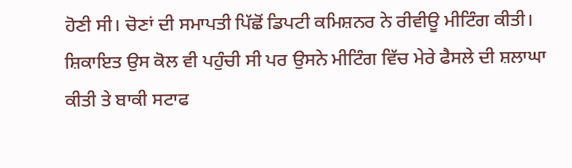ਹੋਣੀ ਸੀ। ਚੋਣਾਂ ਦੀ ਸਮਾਪਤੀ ਪਿੱਛੋਂ ਡਿਪਟੀ ਕਮਿਸ਼ਨਰ ਨੇ ਰੀਵੀਊ ਮੀਟਿੰਗ ਕੀਤੀ। ਸ਼ਿਕਾਇਤ ਉਸ ਕੋਲ ਵੀ ਪਹੁੰਚੀ ਸੀ ਪਰ ਉਸਨੇ ਮੀਟਿੰਗ ਵਿੱਚ ਮੇਰੇ ਫੈਸਲੇ ਦੀ ਸ਼ਲਾਘਾ ਕੀਤੀ ਤੇ ਬਾਕੀ ਸਟਾਫ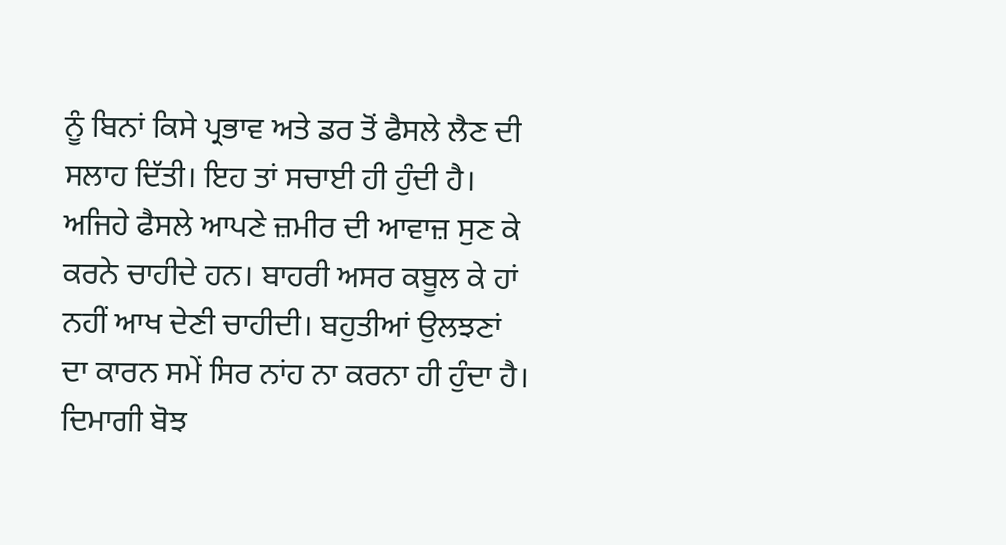ਨੂੰ ਬਿਨਾਂ ਕਿਸੇ ਪ੍ਰਭਾਵ ਅਤੇ ਡਰ ਤੋਂ ਫੈਸਲੇ ਲੈਣ ਦੀ ਸਲਾਹ ਦਿੱਤੀ। ਇਹ ਤਾਂ ਸਚਾਈ ਹੀ ਹੁੰਦੀ ਹੈ। ਅਜਿਹੇ ਫੈਸਲੇ ਆਪਣੇ ਜ਼ਮੀਰ ਦੀ ਆਵਾਜ਼ ਸੁਣ ਕੇ ਕਰਨੇ ਚਾਹੀਦੇ ਹਨ। ਬਾਹਰੀ ਅਸਰ ਕਬੂਲ ਕੇ ਹਾਂ ਨਹੀਂ ਆਖ ਦੇਣੀ ਚਾਹੀਦੀ। ਬਹੁਤੀਆਂ ਉਲਝਣਾਂ ਦਾ ਕਾਰਨ ਸਮੇਂ ਸਿਰ ਨਾਂਹ ਨਾ ਕਰਨਾ ਹੀ ਹੁੰਦਾ ਹੈ। ਦਿਮਾਗੀ ਬੋਝ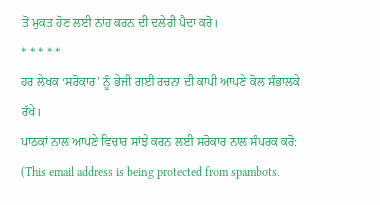ਤੋਂ ਮੁਕਤ ਹੋਣ ਲਈ ਨਾਂਹ ਕਰਨ ਦੀ ਦਲੇਰੀ ਪੈਦਾ ਕਰੋ।
* * * * *
ਹਰ ਲੇਖਕ ‘ਸਰੋਕਾਰ’ ਨੂੰ ਭੇਜੀ ਗਈ ਰਚਨਾ ਦੀ ਕਾਪੀ ਆਪਣੇ ਕੋਲ ਸੰਭਾਲਕੇ ਰੱਖੇ।
ਪਾਠਕਾਂ ਨਾਲ ਆਪਣੇ ਵਿਚਾਰ ਸਾਂਝੇ ਕਰਨ ਲਈ ਸਰੋਕਾਰ ਨਾਲ ਸੰਪਰਕ ਕਰੋ: (This email address is being protected from spambots.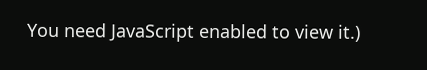You need JavaScript enabled to view it.)